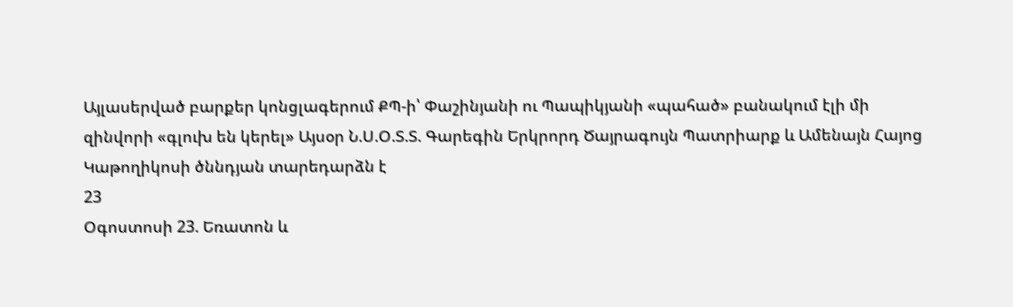Այլասերված բարքեր կոնցլագերում ՔՊ-ի՝ Փաշինյանի ու Պապիկյանի «պահած» բանակում էլի մի զինվորի «գլուխ են կերել» Այսօր Ն.Ս.Օ.Տ.Տ. Գարեգին Երկրորդ Ծայրագույն Պատրիարք և Ամենայն Հայոց Կաթողիկոսի ծննդյան տարեդարձն է
23
Օգոստոսի 23. Եռատոն և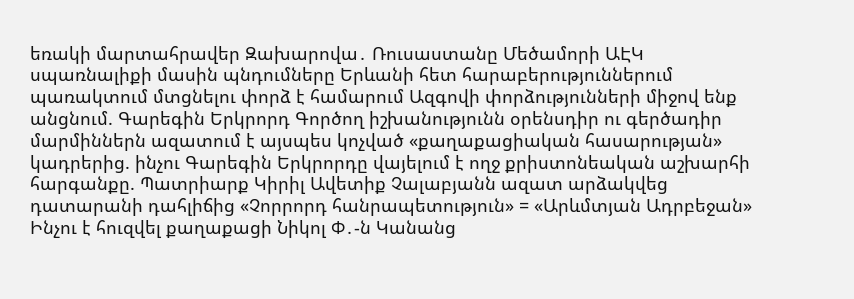եռակի մարտահրավեր Զախարովա․ Ռուսաստանը Մեծամորի ԱԷԿ սպառնալիքի մասին պնդումները Երևանի հետ հարաբերություններում պառակտում մտցնելու փորձ է համարում Ազգովի փորձությունների միջով ենք անցնում. Գարեգին Երկրորդ Գործող իշխանությունն օրենսդիր ու գերծադիր մարմիններն ազատում է այսպես կոչված «քաղաքացիական հասարության» կադրերից. ինչու Գարեգին Երկրորդը վայելում է ողջ քրիստոնեական աշխարհի հարգանքը. Պատրիարք Կիրիլ Ավետիք Չալաբյանն ազատ արձակվեց դատարանի դահլիճից «Չորրորդ հանրապետություն» = «Արևմտյան Ադրբեջան» Ինչու է հուզվել քաղաքացի Նիկոլ Փ․-ն Կանանց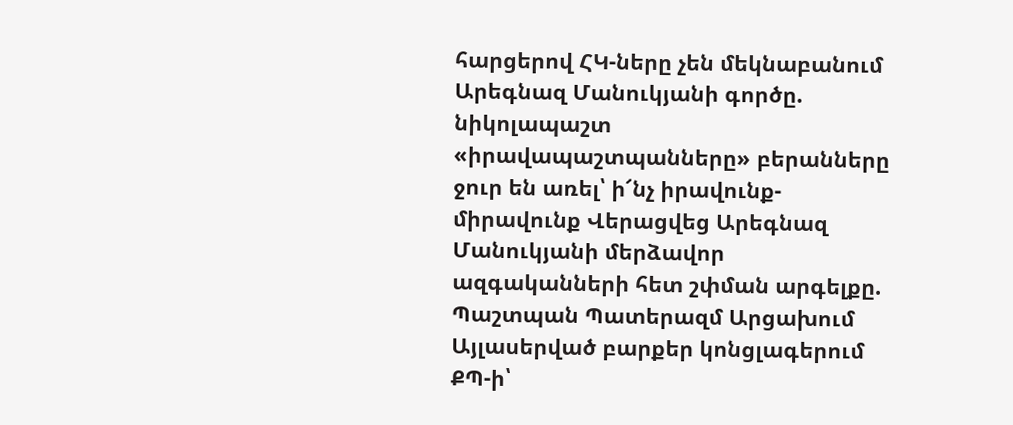հարցերով ՀԿ-ները չեն մեկնաբանում Արեգնազ Մանուկյանի գործը. նիկոլապաշտ «իրավապաշտպանները» բերանները ջուր են առել՝ ի՜նչ իրավունք-միրավունք Վերացվեց Արեգնազ Մանուկյանի մերձավոր ազգականների հետ շփման արգելքը. Պաշտպան Պատերազմ Արցախում
Այլասերված բարքեր կոնցլագերում ՔՊ-ի՝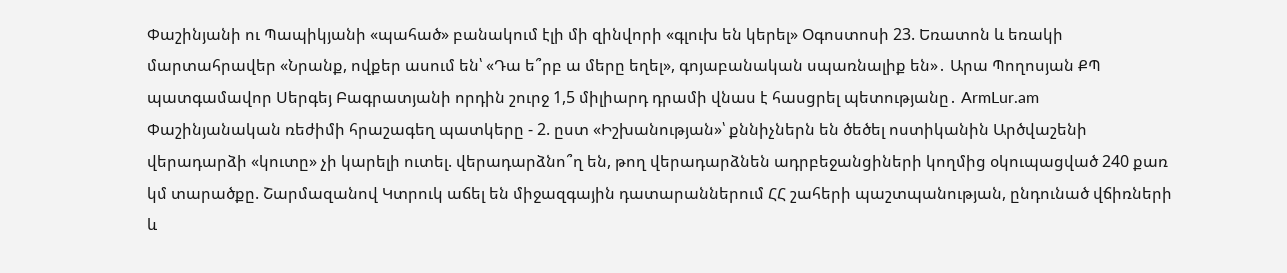Փաշինյանի ու Պապիկյանի «պահած» բանակում էլի մի զինվորի «գլուխ են կերել» Օգոստոսի 23. Եռատոն և եռակի մարտահրավեր «Նրանք, ովքեր ասում են՝ «Դա ե՞րբ ա մերը եղել», գոյաբանական սպառնալիք են»․ Արա Պողոսյան ՔՊ պատգամավոր Սերգեյ Բագրատյանի որդին շուրջ 1,5 միլիարդ դրամի վնաս է հասցրել պետությանը․ ArmLur.am Փաշինյանական ռեժիմի հրաշագեղ պատկերը - 2. ըստ «Իշխանության»՝ քննիչներն են ծեծել ոստիկանին Արծվաշենի վերադարձի «կուտը» չի կարելի ուտել. վերադարձնո՞ղ են, թող վերադարձնեն ադրբեջանցիների կողմից օկուպացված 240 քառ կմ տարածքը. Շարմազանով Կտրուկ աճել են միջազգային դատարաններում ՀՀ շահերի պաշտպանության, ընդունած վճիռների և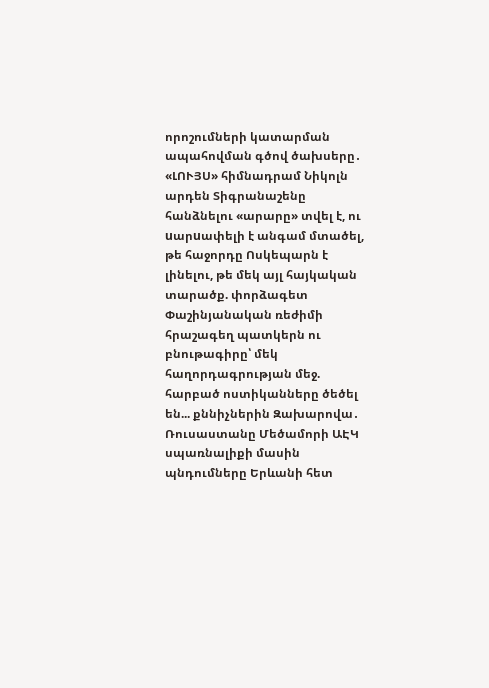որոշումների կատարման ապահովման գծով ծախսերը․ «ԼՈՒՅՍ» հիմնադրամ Նիկոլն արդեն Տիգրանաշենը հանձնելու «արարը» տվել է, ու uարuափելի է անգամ մտածել, թե հաջորդը Ոսկեպարն է լինելու, թե մեկ այլ հայկական տարածք. փորձագետ Փաշինյանական ռեժիմի հրաշագեղ պատկերն ու բնութագիրը՝ մեկ հաղորդագրության մեջ. հարբած ոստիկանները ծեծել են... քննիչներին Զախարովա․ Ռուսաստանը Մեծամորի ԱԷԿ սպառնալիքի մասին պնդումները Երևանի հետ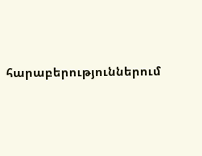հարաբերություններում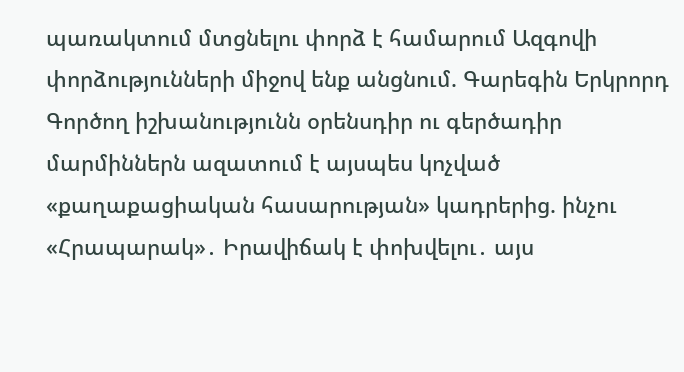պառակտում մտցնելու փորձ է համարում Ազգովի փորձությունների միջով ենք անցնում. Գարեգին Երկրորդ Գործող իշխանությունն օրենսդիր ու գերծադիր մարմիններն ազատում է այսպես կոչված «քաղաքացիական հասարության» կադրերից. ինչու «Հրապարակ»․ Իրավիճակ է փոխվելու․ այս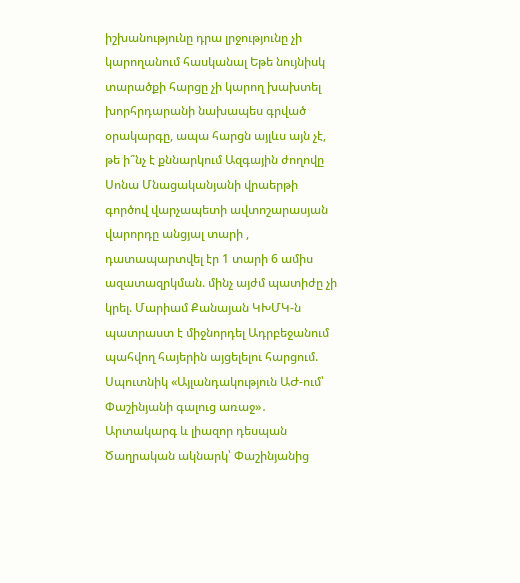իշխանությունը դրա լրջությունը չի կարողանում հասկանալ Եթե նույնիսկ տարածքի հարցը չի կարող խախտել խորհրդարանի նախապես գրված օրակարգը, ապա հարցն այլևս այն չէ, թե ի՞նչ է քննարկում Ազգային ժողովը Սոնա Մնացականյանի վրաերթի գործով վարչապետի ավտոշարասյան վարորդը անցյալ տարի , դատապարտվել էր 1 տարի 6 ամիս ազատազրկման. մինչ այժմ պատիժը չի կրել. Մարիամ Քանայան ԿԽՄԿ-ն պատրաստ է միջնորդել Ադրբեջանում պահվող հայերին այցելելու հարցում. Սպուտնիկ «Այլանդակություն ԱԺ-ում՝ Փաշինյանի գալուց առաջ»․ Արտակարգ և լիազոր դեսպան Ծաղրական ակնարկ՝ Փաշինյանից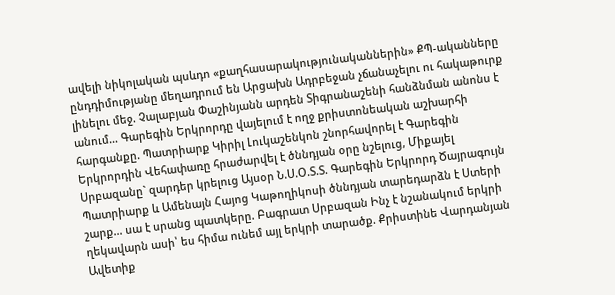ավելի նիկոլական պսևդո «քաղհասարակությունականներին» ՔՊ-ականները ընդդիմությանը մեղադրում են Արցախն Ադրբեջան չճանաչելու ու հակաթուրք լինելու մեջ. Չալաբյան Փաշինյանն արդեն Տիգրանաշենի հանձնման անոնս է անում… Գարեգին Երկրորդը վայելում է ողջ քրիստոնեական աշխարհի հարգանքը. Պատրիարք Կիրիլ Լուկաշենկոն շնորհավորել է Գարեգին Երկրորդին Վեհափառը հրաժարվել է ծննդյան օրը նշելուց, Միքայել Սրբազանը` զարդեր կրելուց Այսօր Ն.Ս.Օ.Տ.Տ. Գարեգին Երկրորդ Ծայրագույն Պատրիարք և Ամենայն Հայոց Կաթողիկոսի ծննդյան տարեդարձն է Ստերի շարք... սա է սրանց պատկերը. Բագրատ Սրբազան Ինչ է նշանակում երկրի ղեկավարն ասի՝ ես հիմա ունեմ այլ երկրի տարածք. Քրիստինե Վարդանյան Ավետիք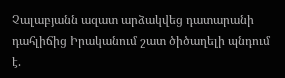Չալաբյանն ազատ արձակվեց դատարանի դահլիճից Իրականում շատ ծիծաղելի պնդում է.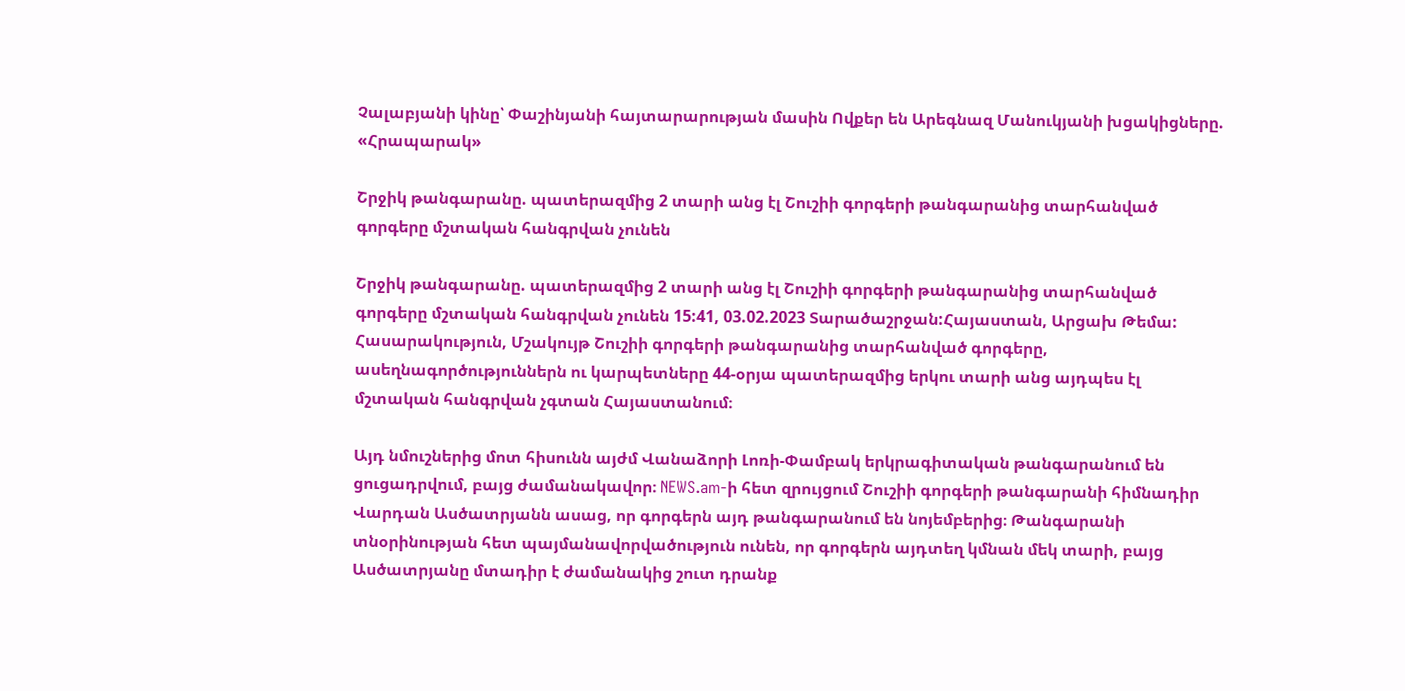Չալաբյանի կինը՝ Փաշինյանի հայտարարության մասին Ովքեր են Արեգնազ Մանուկյանի խցակիցները. «Հրապարակ»

Շրջիկ թանգարանը. պատերազմից 2 տարի անց էլ Շուշիի գորգերի թանգարանից տարհանված գորգերը մշտական հանգրվան չունեն

Շրջիկ թանգարանը. պատերազմից 2 տարի անց էլ Շուշիի գորգերի թանգարանից տարհանված գորգերը մշտական հանգրվան չունեն 15:41, 03.02.2023 Տարածաշրջան:Հայաստան, Արցախ Թեմա: Հասարակություն, Մշակույթ Շուշիի գորգերի թանգարանից տարհանված գորգերը, ասեղնագործություններն ու կարպետները 44-օրյա պատերազմից երկու տարի անց այդպես էլ մշտական հանգրվան չգտան Հայաստանում։

Այդ նմուշներից մոտ հիսունն այժմ Վանաձորի Լոռի-Փամբակ երկրագիտական թանգարանում են ցուցադրվում, բայց ժամանակավոր։ NEWS.am-ի հետ զրույցում Շուշիի գորգերի թանգարանի հիմնադիր Վարդան Ասծատրյանն ասաց, որ գորգերն այդ թանգարանում են նոյեմբերից։ Թանգարանի տնօրինության հետ պայմանավորվածություն ունեն, որ գորգերն այդտեղ կմնան մեկ տարի, բայց Ասծատրյանը մտադիր է ժամանակից շուտ դրանք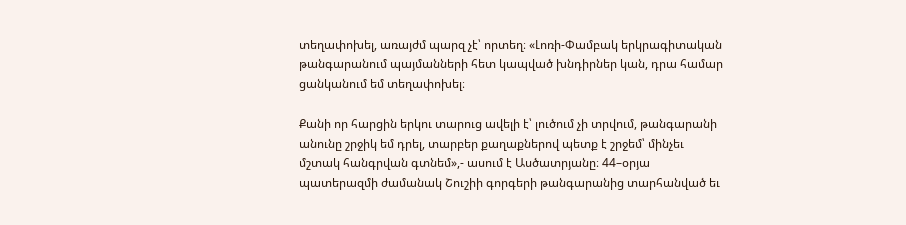տեղափոխել, առայժմ պարզ չէ՝ որտեղ։ «Լոռի-Փամբակ երկրագիտական թանգարանում պայմանների հետ կապված խնդիրներ կան, դրա համար ցանկանում եմ տեղափոխել։

Քանի որ հարցին երկու տարուց ավելի է՝ լուծում չի տրվում, թանգարանի անունը շրջիկ եմ դրել, տարբեր քաղաքներով պետք է շրջեմ՝ մինչեւ մշտակ հանգրվան գտնեմ»,- ասում է Ասծատրյանը։ 44–օրյա պատերազմի ժամանակ Շուշիի գորգերի թանգարանից տարհանված եւ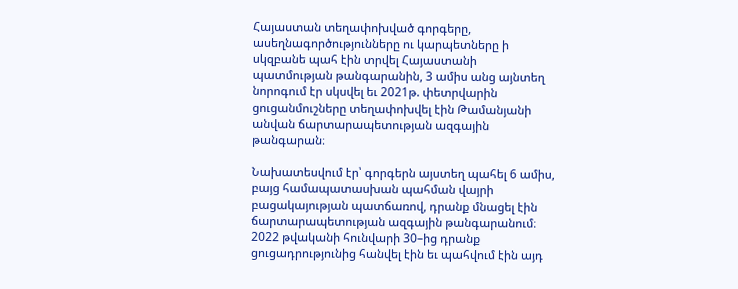Հայաստան տեղափոխված գորգերը, ասեղնագործությունները ու կարպետները ի սկզբանե պահ էին տրվել Հայաստանի պատմության թանգարանին, 3 ամիս անց այնտեղ նորոգում էր սկսվել եւ 2021թ. փետրվարին ցուցանմուշները տեղափոխվել էին Թամանյանի անվան ճարտարապետության ազգային թանգարան։

Նախատեսվում էր՝ գորգերն այստեղ պահել 6 ամիս, բայց համապատասխան պահման վայրի բացակայության պատճառով, դրանք մնացել էին ճարտարապետության ազգային թանգարանում։ 2022 թվականի հունվարի 30–ից դրանք ցուցադրությունից հանվել էին եւ պահվում էին այդ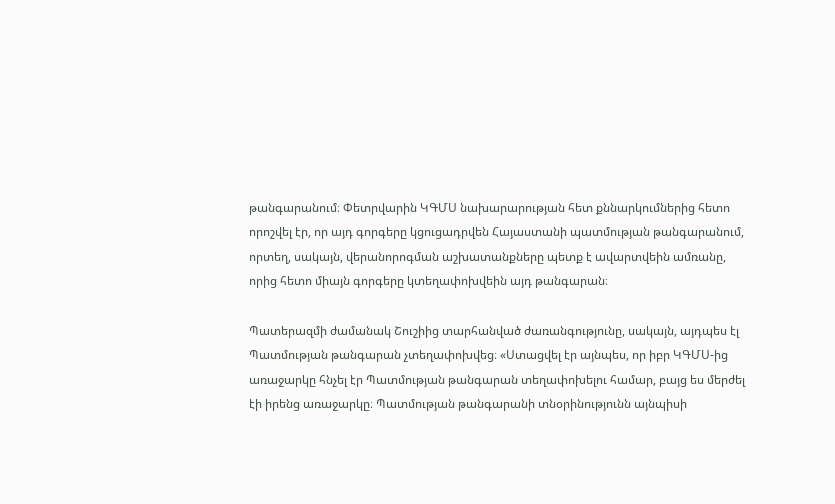թանգարանում։ Փետրվարին ԿԳՄՍ նախարարության հետ քննարկումներից հետո որոշվել էր, որ այդ գորգերը կցուցադրվեն Հայաստանի պատմության թանգարանում, որտեղ, սակայն, վերանորոգման աշխատանքները պետք է ավարտվեին ամռանը, որից հետո միայն գորգերը կտեղափոխվեին այդ թանգարան։

Պատերազմի ժամանակ Շուշիից տարհանված ժառանգությունը, սակայն, այդպես էլ Պատմության թանգարան չտեղափոխվեց։ «Ստացվել էր այնպես, որ իբր ԿԳՄՍ-ից առաջարկը հնչել էր Պատմության թանգարան տեղափոխելու համար, բայց ես մերժել էի իրենց առաջարկը։ Պատմության թանգարանի տնօրինությունն այնպիսի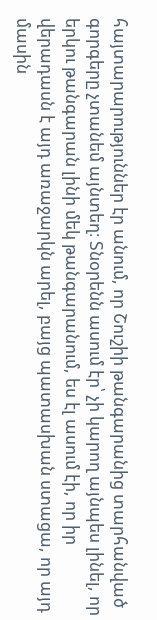հայտարարություններ էր անում, որ Շուշիի թանգարանից տարհանված գորգերը չտանեմ այնտեղ։ Տնօրենն ասում էր՝ չի կարող այնպես լինել, որ երկու թանգարան լինի մեկ թանգարանում, ես էլ ասում էի, որ իր վերադասն է այդ առաջարկն արել, բայց պատասխան ստացա, որ այդ մասին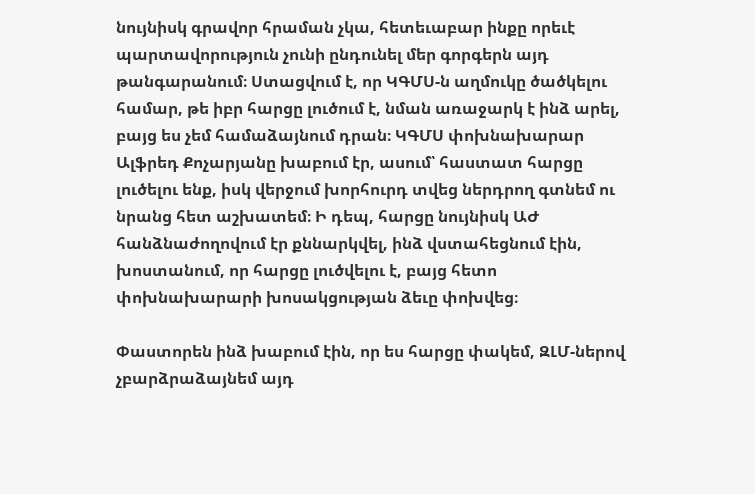նույնիսկ գրավոր հրաման չկա, հետեւաբար ինքը որեւէ պարտավորություն չունի ընդունել մեր գորգերն այդ թանգարանում։ Ստացվում է, որ ԿԳՄՍ-ն աղմուկը ծածկելու համար, թե իբր հարցը լուծում է, նման առաջարկ է ինձ արել, բայց ես չեմ համաձայնում դրան։ ԿԳՄՍ փոխնախարար Ալֆրեդ Քոչարյանը խաբում էր, ասում՝ հաստատ հարցը լուծելու ենք, իսկ վերջում խորհուրդ տվեց ներդրող գտնեմ ու նրանց հետ աշխատեմ։ Ի դեպ, հարցը նույնիսկ ԱԺ հանձնաժողովում էր քննարկվել, ինձ վստահեցնում էին, խոստանում, որ հարցը լուծվելու է, բայց հետո փոխնախարարի խոսակցության ձեւը փոխվեց։

Փաստորեն ինձ խաբում էին, որ ես հարցը փակեմ, ԶԼՄ-ներով չբարձրաձայնեմ այդ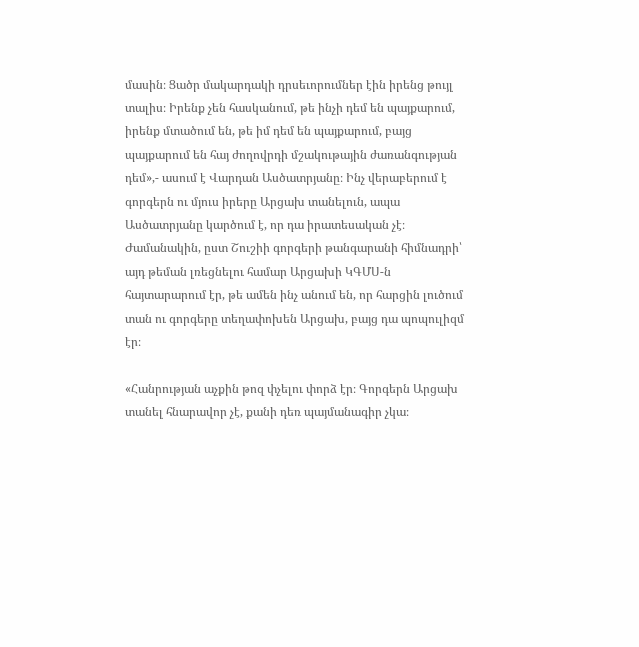մասին։ Ցածր մակարդակի դրսեւորումներ էին իրենց թույլ տալիս։ Իրենք չեն հասկանում, թե ինչի դեմ են պայքարում, իրենք մտածում են, թե իմ դեմ են պայքարում, բայց պայքարում են հայ ժողովրդի մշակութային ժառանգության դեմ»,- ասում է Վարդան Ասծատրյանը։ Ինչ վերաբերում է գորգերն ու մյուս իրերը Արցախ տանելուն, ապա Ասծատրյանը կարծում է, որ դա իրատեսական չէ։ Ժամանակին, ըստ Շուշիի գորգերի թանգարանի հիմնադրի՝ այդ թեման լռեցնելու համար Արցախի ԿԳՄՍ-ն հայտարարում էր, թե ամեն ինչ անում են, որ հարցին լուծում տան ու գորգերը տեղափոխեն Արցախ, բայց դա պոպուլիզմ էր։

«Հանրության աչքին թոզ փչելու փորձ էր։ Գորգերն Արցախ տանել հնարավոր չէ, քանի դեռ պայմանագիր չկա։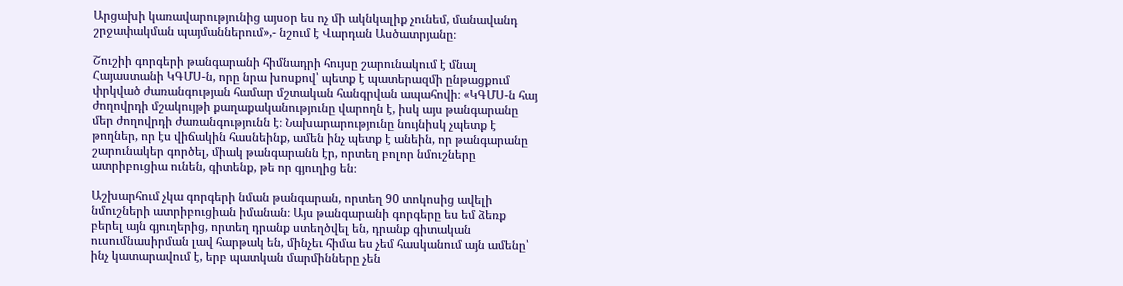Արցախի կառավարությունից այսօր ես ոչ մի ակնկալիք չունեմ, մանավանդ շրջափակման պայմաններում»,- նշում է Վարդան Ասծատրյանը։

Շուշիի գորգերի թանգարանի հիմնադրի հույսը շարունակում է մնալ Հայաստանի ԿԳՄՍ-ն, որը նրա խոսքով՝ պետք է պատերազմի ընթացքում փրկված ժառանգության համար մշտական հանգրվան ապահովի։ «ԿԳՄՍ-ն հայ ժողովրդի մշակույթի քաղաքականությունը վարողն է, իսկ այս թանգարանը մեր ժողովրդի ժառանգությունն է։ Նախարարությունը նույնիսկ չպետք է թողներ, որ էս վիճակին հասնեինք, ամեն ինչ պետք է անեին, որ թանգարանը շարունակեր գործել, միակ թանգարանն էր, որտեղ բոլոր նմուշները ատրիբուցիա ունեն, գիտենք, թե որ գյուղից են։

Աշխարհում չկա գորգերի նման թանգարան, որտեղ 90 տոկոսից ավելի նմուշների ատրիբուցիան իմանան։ Այս թանգարանի գորգերը ես եմ ձեռք բերել այն գյուղերից, որտեղ դրանք ստեղծվել են, դրանք գիտական ուսումնասիրման լավ հարթակ են, մինչեւ հիմա ես չեմ հասկանում այն ամենը՝ ինչ կատարավում է, երբ պատկան մարմինները չեն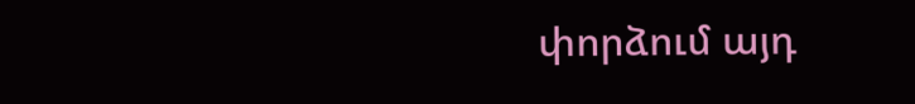փորձում այդ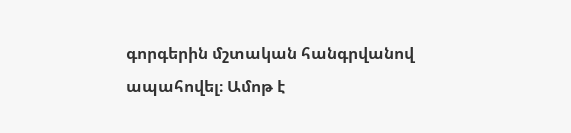գորգերին մշտական հանգրվանով ապահովել։ Ամոթ է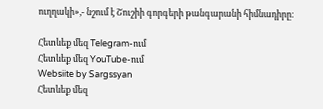ուղղակի»,- նշում է Շուշիի գորգերի թանգարանի հիմնադիրը։

Հետևեք մեզ Telegram-ում
Հետևեք մեզ YouTube-ում
Websiite by Sargssyan
Հետևեք մեզ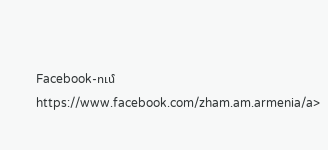Facebook-ում https://www.facebook.com/zham.am.armenia/a>